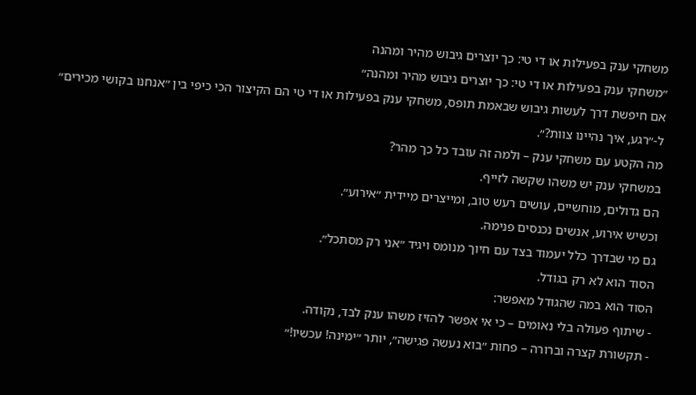משחקי ענק בפעילות או די טי: כך יוצרים גיבוש מהיר ומהנה
״משחקי ענק בפעילות או די טי: כך יוצרים גיבוש מהיר ומהנה״
אם חיפשת דרך לעשות גיבוש שבאמת תופס, משחקי ענק בפעילות או די טי הם הקיצור הכי כיפי בין ״אנחנו בקושי מכירים״ ל-״רגע, איך נהיינו צוות?״.
מה הקטע עם משחקי ענק – ולמה זה עובד כל כך מהר?
במשחקי ענק יש משהו שקשה לזייף.
הם גדולים, מוחשיים, עושים רעש טוב, ומייצרים מיידית ״אירוע״.
וכשיש אירוע, אנשים נכנסים פנימה.
גם מי שבדרך כלל יעמוד בצד עם חיוך מנומס ויגיד ״אני רק מסתכל״.
הסוד הוא לא רק בגודל.
הסוד הוא במה שהגודל מאפשר:
- שיתוף פעולה בלי נאומים – כי אי אפשר להזיז משהו ענק לבד, נקודה.
- תקשורת קצרה וברורה – פחות ״בוא נעשה פגישה״, יותר ״ימינה! עכשיו!״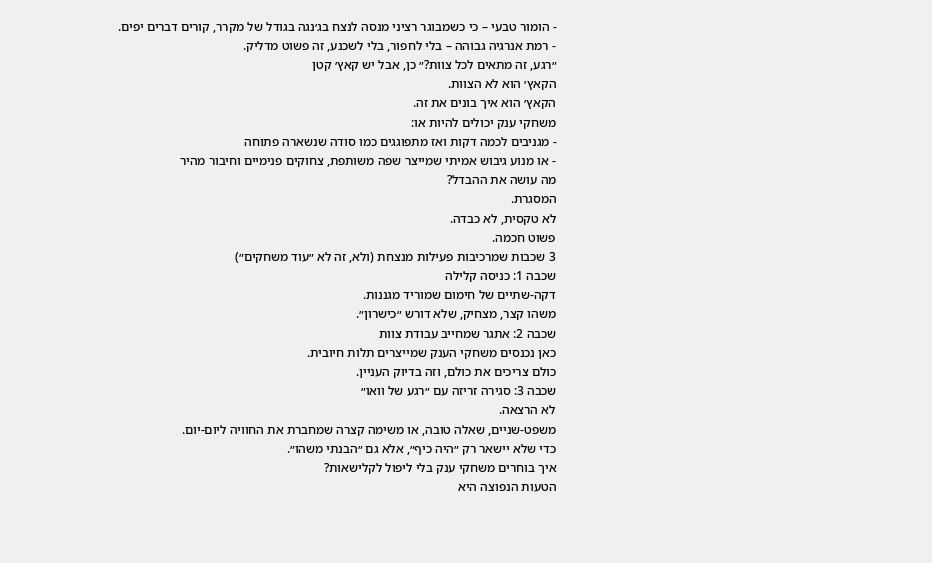- הומור טבעי – כי כשמבוגר רציני מנסה לנצח בג׳נגה בגודל של מקרר, קורים דברים יפים.
- רמת אנרגיה גבוהה – בלי לחפור, בלי לשכנע, זה פשוט מדליק.
״רגע, זה מתאים לכל צוות?״ כן, אבל יש קאץ׳ קטן
הקאץ׳ הוא לא הצוות.
הקאץ׳ הוא איך בונים את זה.
משחקי ענק יכולים להיות או:
- מגניבים לכמה דקות ואז מתפוגגים כמו סודה שנשארה פתוחה
- או מנוע גיבוש אמיתי שמייצר שפה משותפת, צחוקים פנימיים וחיבור מהיר
מה עושה את ההבדל?
המסגרת.
לא טקסית, לא כבדה.
פשוט חכמה.
3 שכבות שמרכיבות פעילות מנצחת (ולא, זה לא ״עוד משחקים״)
שכבה 1: כניסה קלילה
דקה-שתיים של חימום שמוריד מגננות.
משהו קצר, מצחיק, שלא דורש ״כישרון״.
שכבה 2: אתגר שמחייב עבודת צוות
כאן נכנסים משחקי הענק שמייצרים תלות חיובית.
כולם צריכים את כולם, וזה בדיוק העניין.
שכבה 3: סגירה זריזה עם ״רגע של וואו״
לא הרצאה.
משפט-שניים, שאלה טובה, או משימה קצרה שמחברת את החוויה ליום-יום.
כדי שלא יישאר רק ״היה כיף״, אלא גם ״הבנתי משהו״.
איך בוחרים משחקי ענק בלי ליפול לקלישאות?
הטעות הנפוצה היא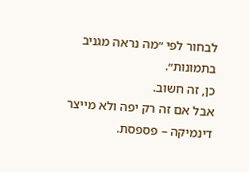לבחור לפי ״מה נראה מגניב בתמונות״.
כן, זה חשוב.
אבל אם זה רק יפה ולא מייצר דינמיקה – פספסת.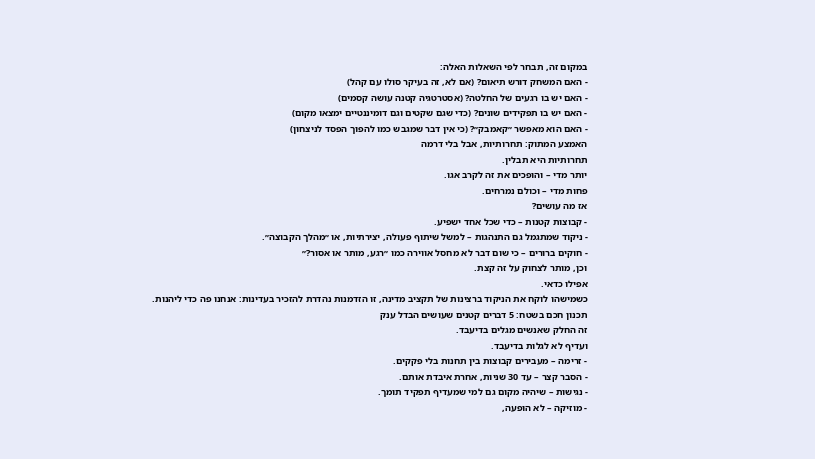במקום זה, תבחר לפי השאלות האלה:
- האם המשחק דורש תיאום? (אם לא, זה בעיקר סולו עם קהל)
- האם יש בו רגעים של החלטה? (אסטרטגיה קטנה עושה קסמים)
- האם יש בו תפקידים שונים? (כדי שגם שקטים וגם דומיננטיים ימצאו מקום)
- האם הוא מאפשר ״קאמבק״? (כי אין דבר שמגבש כמו להפוך הפסד לניצחון)
האמצע המתוק: תחרותיות, אבל בלי דרמה
תחרותיות היא תבלין.
יותר מדי – והופכים את זה לקרב אגו.
פחות מדי – וכולם נמרחים.
אז מה עושים?
- קבוצות קטנות – כדי שכל אחד ישפיע.
- ניקוד שמתגמל גם התנהגות – למשל שיתוף פעולה, יצירתיות, או ״מהלך הקבוצה״.
- חוקים ברורים – כי שום דבר לא מחסל אווירה כמו ״רגע, מותר או אסור?״
וכן, מותר לצחוק על זה קצת.
אפילו כדאי.
כשמישהו לוקח את הניקוד ברצינות של תקציב מדינה, זו הזדמנות נהדרת להזכיר בעדינות: אנחנו פה כדי ליהנות.
תכנון חכם בשטח: 5 דברים קטנים שעושים הבדל ענק
זה החלק שאנשים מגלים בדיעבד.
ועדיף לא לגלות בדיעבד.
- זרימה – מעבירים קבוצות בין תחנות בלי פקקים.
- הסבר קצר – עד 30 שניות, אחרת איבדת אותם.
- נגישות – שיהיה מקום גם למי שמעדיף תפקיד תומך.
- מוזיקה – לא הופעה,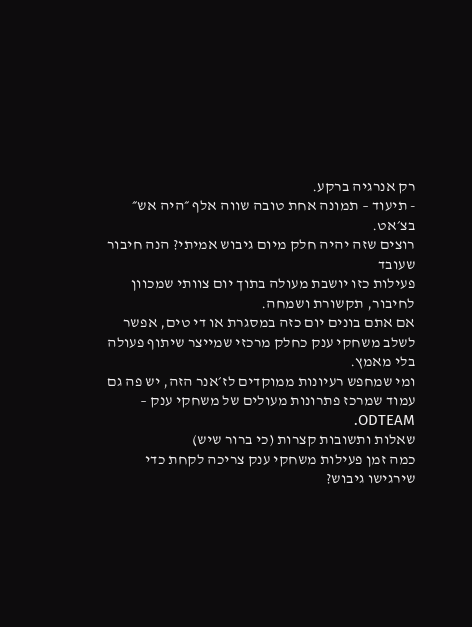רק אנרגיה ברקע.
- תיעוד – תמונה אחת טובה שווה אלף ״היה אש״ בצ׳אט.
רוצים שזה יהיה חלק מיום גיבוש אמיתי? הנה חיבור שעובד
פעילות כזו יושבת מעולה בתוך יום צוותי שמכוון לחיבור, תקשורת ושמחה.
אם אתם בונים יום כזה במסגרת או די טים, אפשר לשלב משחקי ענק כחלק מרכזי שמייצר שיתוף פעולה בלי מאמץ.
ומי שמחפש רעיונות ממוקדים לז׳אנר הזה, יש פה גם עמוד שמרכז פתרונות מעולים של משחקי ענק – ODTEAM.
שאלות ותשובות קצרות (כי ברור שיש)
כמה זמן פעילות משחקי ענק צריכה לקחת כדי שירגישו גיבוש?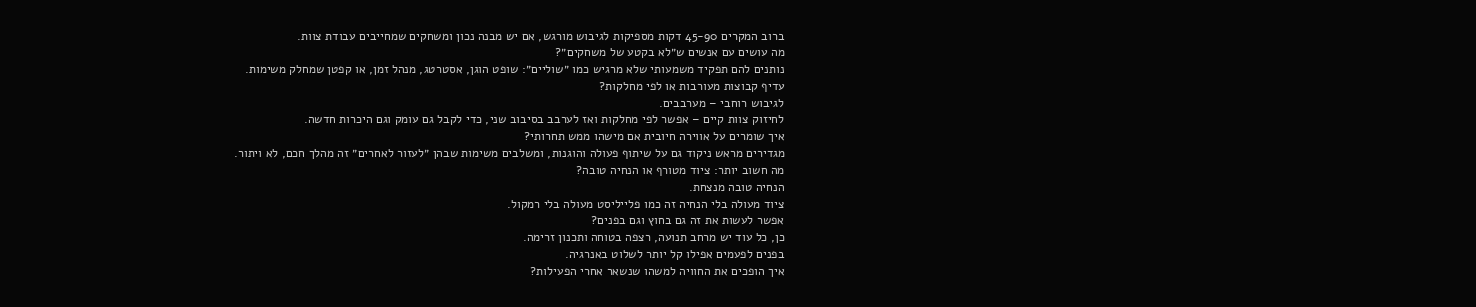ברוב המקרים 45-90 דקות מספיקות לגיבוש מורגש, אם יש מבנה נכון ומשחקים שמחייבים עבודת צוות.
מה עושים עם אנשים ש״לא בקטע של משחקים״?
נותנים להם תפקיד משמעותי שלא מרגיש כמו ״שוליים״: שופט הוגן, אסטרטג, מנהל זמן, או קפטן שמחלק משימות.
עדיף קבוצות מעורבות או לפי מחלקות?
לגיבוש רוחבי – מערבבים.
לחיזוק צוות קיים – אפשר לפי מחלקות ואז לערבב בסיבוב שני, כדי לקבל גם עומק וגם היכרות חדשה.
איך שומרים על אווירה חיובית אם מישהו ממש תחרותי?
מגדירים מראש ניקוד גם על שיתוף פעולה והוגנות, ומשלבים משימות שבהן ״לעזור לאחרים״ זה מהלך חכם, לא ויתור.
מה חשוב יותר: ציוד מטורף או הנחיה טובה?
הנחיה טובה מנצחת.
ציוד מעולה בלי הנחיה זה כמו פלייליסט מעולה בלי רמקול.
אפשר לעשות את זה גם בחוץ וגם בפנים?
כן, כל עוד יש מרחב תנועה, רצפה בטוחה ותכנון זרימה.
בפנים לפעמים אפילו קל יותר לשלוט באנרגיה.
איך הופכים את החוויה למשהו שנשאר אחרי הפעילות?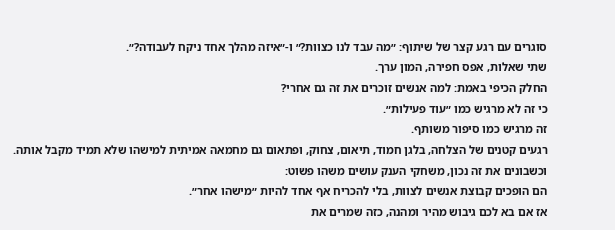סוגרים עם רגע קצר של שיתוף: ״מה עבד לנו כצוות?״ ו-״איזה מהלך אחד ניקח לעבודה?״.
שתי שאלות, אפס חפירה, המון ערך.
החלק הכיפי באמת: למה אנשים זוכרים את זה גם אחרי?
כי זה לא מרגיש כמו ״עוד פעילות״.
זה מרגיש כמו סיפור משותף.
רגעים קטנים של הצלחה, בלגן חמוד, תיאום, צחוק, ופתאום גם מחמאה אמיתית למישהו שלא תמיד מקבל אותה.
וכשבונים את זה נכון, משחקי הענק עושים משהו פשוט:
הם הופכים קבוצת אנשים לצוות, בלי להכריח אף אחד להיות ״מישהו אחר״.
אז אם בא לכם גיבוש מהיר ומהנה, כזה שמרים את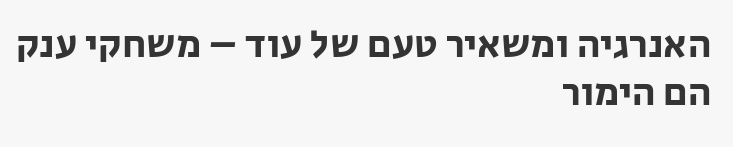האנרגיה ומשאיר טעם של עוד – משחקי ענק הם הימור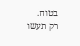בטוח.
רק תעשו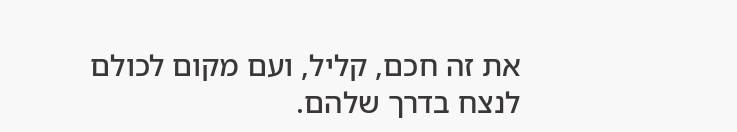את זה חכם, קליל, ועם מקום לכולם לנצח בדרך שלהם.